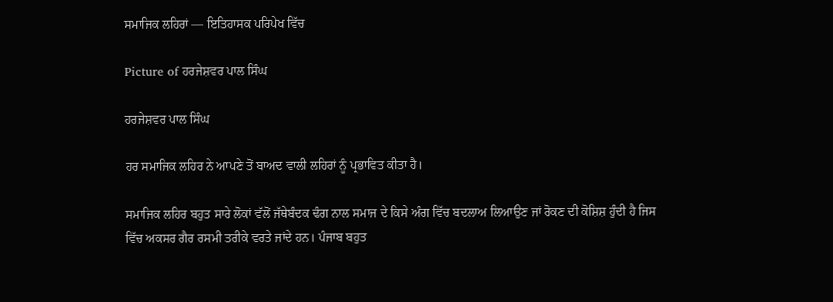ਸਮਾਜਿਕ ਲਹਿਰਾਂ — ਇਤਿਹਾਸਕ ਪਰਿਪੇਖ ਵਿੱਚ

Picture of ਹਰਜੇਸ਼ਵਰ ਪਾਲ ਸਿੰਘ

ਹਰਜੇਸ਼ਵਰ ਪਾਲ ਸਿੰਘ

ਹਰ ਸਮਾਜਿਕ ਲਹਿਰ ਨੇ ਆਪਣੇ ਤੋਂ ਬਾਅਦ ਵਾਲੀ ਲਹਿਰਾਂ ਨੂੰ ਪ੍ਰਭਾਵਿਤ ਕੀਤਾ ਹੈ।

ਸਮਾਜਿਕ ਲਹਿਰ ਬਹੁਤ ਸਾਰੇ ਲੋਕਾਂ ਵੱਲੋਂ ਜੱਥੇਬੰਦਕ ਢੰਗ ਨਾਲ ਸਮਾਜ ਦੇ ਕਿਸੇ ਅੰਗ ਵਿੱਚ ਬਦਲਾਅ ਲਿਆਉਣ ਜਾਂ ਰੋਕਣ ਦੀ ਕੋਸ਼ਿਸ਼ ਹੁੰਦੀ ਹੈ ਜਿਸ ਵਿੱਚ ਅਕਸਰ ਗੈਰ ਰਸਮੀ ਤਰੀਕੇ ਵਰਤੇ ਜਾਂਦੇ ਹਨ। ਪੰਜਾਬ ਬਹੁਤ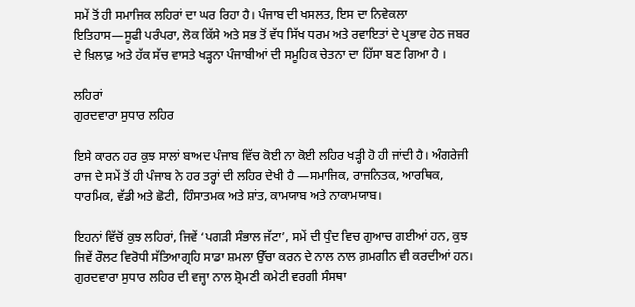ਸਮੇਂ ਤੋਂ ਹੀ ਸਮਾਜਿਕ ਲਹਿਰਾਂ ਦਾ ਘਰ ਰਿਹਾ ਹੈ। ਪੰਜਾਬ ਦੀ ਖਸਲਤ, ਇਸ ਦਾ ਨਿਵੇਕਲਾ ਇਤਿਹਾਸ—ਸੂਫੀ ਪਰੰਪਰਾ, ਲੋਕ ਕਿੱਸੇ ਅਤੇ ਸਭ ਤੋਂ ਵੱਧ ਸਿੱਖ ਧਰਮ ਅਤੇ ਰਵਾਇਤਾਂ ਦੇ ਪ੍ਰਭਾਵ ਹੇਠ ਜਬਰ ਦੇ ਖ਼ਿਲਾਫ਼ ਅਤੇ ਹੱਕ ਸੱਚ ਵਾਸਤੇ ਖੜ੍ਹਨਾ ਪੰਜਾਬੀਆਂ ਦੀ ਸਮੂਹਿਕ ਚੇਤਨਾ ਦਾ ਹਿੱਸਾ ਬਣ ਗਿਆ ਹੈ ।

ਲਹਿਰਾਂ
ਗੁਰਦਵਾਰਾ ਸੁਧਾਰ ਲਹਿਰ

ਇਸੇ ਕਾਰਨ ਹਰ ਕੁਝ ਸਾਲਾਂ ਬਾਅਦ ਪੰਜਾਬ ਵਿੱਚ ਕੋਈ ਨਾ ਕੋਈ ਲਹਿਰ ਖੜ੍ਹੀ ਹੋ ਹੀ ਜਾਂਦੀ ਹੈ। ਅੰਗਰੇਜੀ ਰਾਜ ਦੇ ਸਮੇਂ ਤੋਂ ਹੀ ਪੰਜਾਬ ਨੇ ਹਰ ਤਰ੍ਹਾਂ ਦੀ ਲਹਿਰ ਦੇਖੀ ਹੈ —ਸਮਾਜਿਕ, ਰਾਜਨਿਤਕ, ਆਰਥਿਕ, ਧਾਰਮਿਕ, ਵੱਡੀ ਅਤੇ ਛੋਟੀ, ਹਿੰਸਾਤਮਕ ਅਤੇ ਸ਼ਾਂਤ, ਕਾਮਯਾਬ ਅਤੇ ਨਾਕਾਮਯਾਬ।

ਇਹਨਾਂ ਵਿੱਚੋਂ ਕੁਝ ਲਹਿਰਾਂ, ਜਿਵੇਂ ‘ਪਗੜੀ ਸੰਭਾਲ ਜੱਟਾ’, ਸਮੇਂ ਦੀ ਧੁੰਦ ਵਿਚ ਗੁਆਚ ਗਈਆਂ ਹਨ, ਕੁਝ ਜਿਵੇਂ ਰੌਲਟ ਵਿਰੋਧੀ ਸੱਤਿਆਗ੍ਰਹਿ ਸਾਡਾ ਸ਼ਮਲਾ ਉੱਚਾ ਕਰਨ ਦੇ ਨਾਲ ਨਾਲ ਗ਼ਮਗੀਨ ਵੀ ਕਰਦੀਆਂ ਹਨ। ਗੁਰਦਵਾਰਾ ਸੁਧਾਰ ਲਹਿਰ ਦੀ ਵਜ੍ਹਾ ਨਾਲ ਸ਼੍ਰੋਮਣੀ ਕਮੇਟੀ ਵਰਗੀ ਸੰਸਥਾ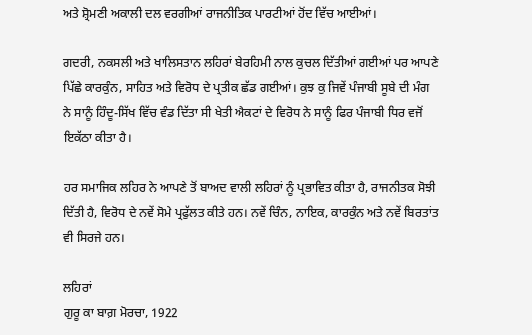ਅਤੇ ਸ਼੍ਰੋਮਣੀ ਅਕਾਲੀ ਦਲ ਵਰਗੀਆਂ ਰਾਜਨੀਤਿਕ ਪਾਰਟੀਆਂ ਹੋਂਦ ਵਿੱਚ ਆਈਆਂ।

ਗਦਰੀ, ਨਕਸਲੀ ਅਤੇ ਖਾਲਿਸਤਾਨ ਲਹਿਰਾਂ ਬੇਰਹਿਮੀ ਨਾਲ ਕੁਚਲ ਦਿੱਤੀਆਂ ਗਈਆਂ ਪਰ ਆਪਣੇ ਪਿੱਛੇ ਕਾਰਕੁੰਨ, ਸਾਹਿਤ ਅਤੇ ਵਿਰੋਧ ਦੇ ਪ੍ਰਤੀਕ ਛੱਡ ਗਈਆਂ। ਕੁਝ ਕੁ ਜਿਵੇਂ ਪੰਜਾਬੀ ਸੂਬੇ ਦੀ ਮੰਗ ਨੇ ਸਾਨੂੰ ਹਿੰਦੂ-ਸਿੱਖ ਵਿੱਚ ਵੰਡ ਦਿੱਤਾ ਸੀ ਖੇਤੀ ਐਕਟਾਂ ਦੇ ਵਿਰੋਧ ਨੇ ਸਾਨੂੰ ਫਿਰ ਪੰਜਾਬੀ ਧਿਰ ਵਜੋਂ ਇਕੱਠਾ ਕੀਤਾ ਹੈ।

ਹਰ ਸਮਾਜਿਕ ਲਹਿਰ ਨੇ ਆਪਣੇ ਤੋਂ ਬਾਅਦ ਵਾਲੀ ਲਹਿਰਾਂ ਨੂੰ ਪ੍ਰਭਾਵਿਤ ਕੀਤਾ ਹੈ, ਰਾਜਨੀਤਕ ਸੋਝੀ ਦਿੱਤੀ ਹੈ, ਵਿਰੋਧ ਦੇ ਨਵੇਂ ਸੋਮੇ ਪ੍ਰਫੁੱਲਤ ਕੀਤੇ ਹਨ। ਨਵੇਂ ਚਿੰਨ, ਨਾਇਕ, ਕਾਰਕੁੰਨ ਅਤੇ ਨਵੇਂ ਬਿਰਤਾਂਤ ਵੀ ਸਿਰਜੇ ਹਨ।

ਲਹਿਰਾਂ
ਗੁਰੂ ਕਾ ਬਾਗ਼ ਮੋਰਚਾ, 1922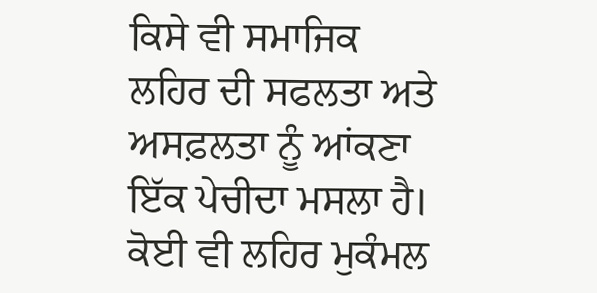ਕਿਸੇ ਵੀ ਸਮਾਜਿਕ ਲਹਿਰ ਦੀ ਸਫਲਤਾ ਅਤੇ ਅਸਫ਼ਲਤਾ ਨੂੰ ਆਂਕਣਾ ਇੱਕ ਪੇਚੀਦਾ ਮਸਲਾ ਹੈ। ਕੋਈ ਵੀ ਲਹਿਰ ਮੁਕੰਮਲ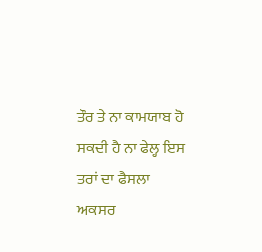ਤੌਰ ਤੇ ਨਾ ਕਾਮਯਾਬ ਹੋ ਸਕਦੀ ਹੈ ਨਾ ਫੇਲ੍ਹ ਇਸ ਤਰਾਂ ਦਾ ਫੈਸਲਾ ਅਕਸਰ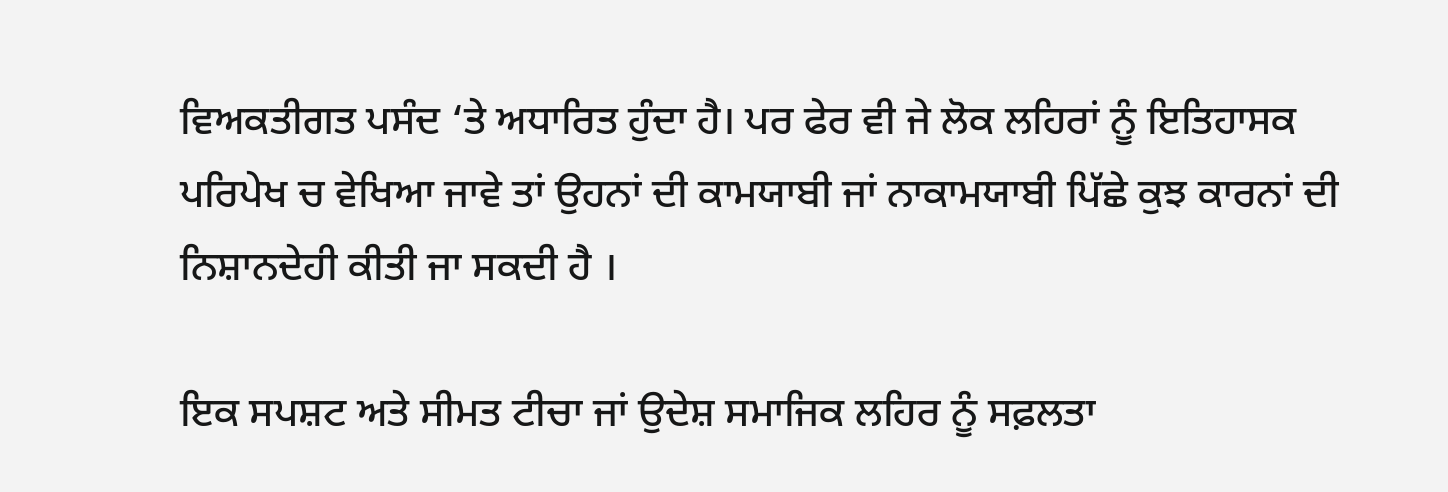ਵਿਅਕਤੀਗਤ ਪਸੰਦ ‘ਤੇ ਅਧਾਰਿਤ ਹੁੰਦਾ ਹੈ। ਪਰ ਫੇਰ ਵੀ ਜੇ ਲੋਕ ਲਹਿਰਾਂ ਨੂੰ ਇਤਿਹਾਸਕ ਪਰਿਪੇਖ ਚ ਵੇਖਿਆ ਜਾਵੇ ਤਾਂ ਉਹਨਾਂ ਦੀ ਕਾਮਯਾਬੀ ਜਾਂ ਨਾਕਾਮਯਾਬੀ ਪਿੱਛੇ ਕੁਝ ਕਾਰਨਾਂ ਦੀ ਨਿਸ਼ਾਨਦੇਹੀ ਕੀਤੀ ਜਾ ਸਕਦੀ ਹੈ ।

ਇਕ ਸਪਸ਼ਟ ਅਤੇ ਸੀਮਤ ਟੀਚਾ ਜਾਂ ਉਦੇਸ਼ ਸਮਾਜਿਕ ਲਹਿਰ ਨੂੰ ਸਫ਼ਲਤਾ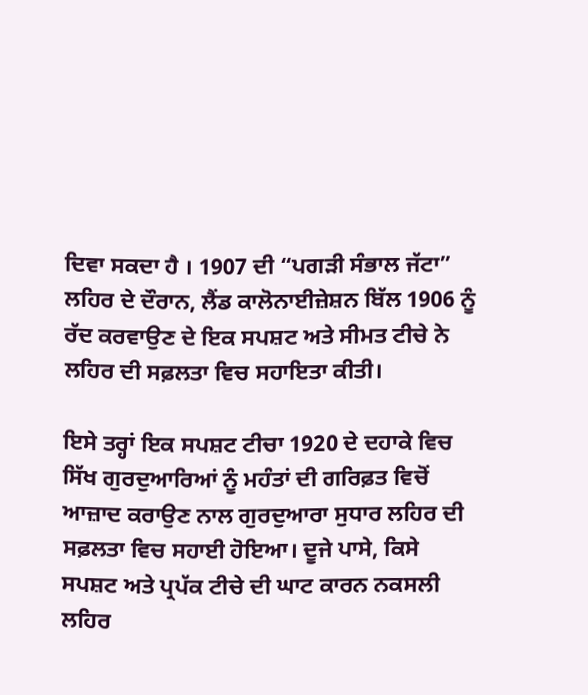ਦਿਵਾ ਸਕਦਾ ਹੈ । 1907 ਦੀ “ਪਗੜੀ ਸੰਭਾਲ ਜੱਟਾ” ਲਹਿਰ ਦੇ ਦੌਰਾਨ, ਲੈਂਡ ਕਾਲੋਨਾਈਜ਼ੇਸ਼ਨ ਬਿੱਲ 1906 ਨੂੰ ਰੱਦ ਕਰਵਾਉਣ ਦੇ ਇਕ ਸਪਸ਼ਟ ਅਤੇ ਸੀਮਤ ਟੀਚੇ ਨੇ ਲਹਿਰ ਦੀ ਸਫ਼ਲਤਾ ਵਿਚ ਸਹਾਇਤਾ ਕੀਤੀ।

ਇਸੇ ਤਰ੍ਹਾਂ ਇਕ ਸਪਸ਼ਟ ਟੀਚਾ 1920 ਦੇ ਦਹਾਕੇ ਵਿਚ ਸਿੱਖ ਗੁਰਦੁਆਰਿਆਂ ਨੂੰ ਮਹੰਤਾਂ ਦੀ ਗਰਿਫ਼ਤ ਵਿਚੋਂ ਆਜ਼ਾਦ ਕਰਾਉਣ ਨਾਲ ਗੁਰਦੁਆਰਾ ਸੁਧਾਰ ਲਹਿਰ ਦੀ ਸਫ਼ਲਤਾ ਵਿਚ ਸਹਾਈ ਹੋਇਆ। ਦੂਜੇ ਪਾਸੇ, ਕਿਸੇ ਸਪਸ਼ਟ ਅਤੇ ਪ੍ਰਪੱਕ ਟੀਚੇ ਦੀ ਘਾਟ ਕਾਰਨ ਨਕਸਲੀ ਲਹਿਰ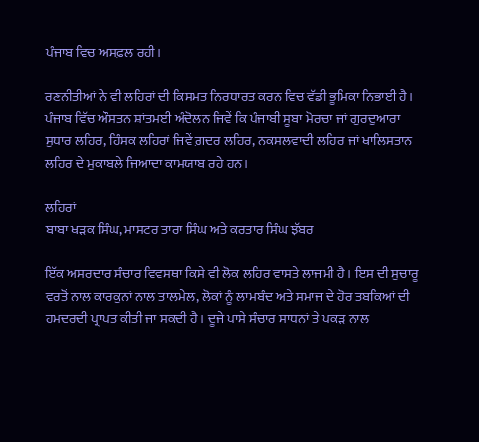ਪੰਜਾਬ ਵਿਚ ਅਸਫ਼ਲ ਰਹੀ।

ਰਣਨੀਤੀਆਂ ਨੇ ਵੀ ਲਹਿਰਾਂ ਦੀ ਕਿਸਮਤ ਨਿਰਧਾਰਤ ਕਰਨ ਵਿਚ ਵੱਡੀ ਭੂਮਿਕਾ ਨਿਭਾਈ ਹੈ। ਪੰਜਾਬ ਵਿੱਚ ਔਸਤਨ ਸ਼ਾਂਤਮਈ ਅੰਦੋਲਨ ਜਿਵੇਂ ਕਿ ਪੰਜਾਬੀ ਸੂਬਾ ਮੋਰਚਾ ਜਾਂ ਗੁਰਦੁਆਰਾ ਸੁਧਾਰ ਲਹਿਰ, ਹਿੰਸਕ ਲਹਿਰਾਂ ਜਿਵੇਂ ਗ਼ਦਰ ਲਹਿਰ, ਨਕਸਲਵਾਦੀ ਲਹਿਰ ਜਾਂ ਖਾਲਿਸਤਾਨ ਲਹਿਰ ਦੇ ਮੁਕਾਬਲੇ ਜਿਆਦਾ ਕਾਮਯਾਬ ਰਹੇ ਹਨ।

ਲਹਿਰਾਂ
ਬਾਬਾ ਖੜਕ ਸਿੰਘ, ਮਾਸਟਰ ਤਾਰਾ ਸਿੰਘ ਅਤੇ ਕਰਤਾਰ ਸਿੰਘ ਝੱਬਰ

ਇੱਕ ਅਸਰਦਾਰ ਸੰਚਾਰ ਵਿਵਸਥਾ ਕਿਸੇ ਵੀ ਲੋਕ ਲਹਿਰ ਵਾਸਤੇ ਲਾਜਮੀ ਹੈ। ਇਸ ਦੀ ਸੁਚਾਰੂ ਵਰਤੋਂ ਨਾਲ ਕਾਰਕੁਨਾਂ ਨਾਲ ਤਾਲਮੇਲ, ਲੋਕਾਂ ਨੂੰ ਲਾਮਬੰਦ ਅਤੇ ਸਮਾਜ ਦੇ ਹੋਰ ਤਬਕਿਆਂ ਦੀ ਹਮਦਰਦੀ ਪ੍ਰਾਪਤ ਕੀਤੀ ਜਾ ਸਕਦੀ ਹੈ। ਦੂਜੇ ਪਾਸੇ ਸੰਚਾਰ ਸਾਧਨਾਂ ਤੇ ਪਕੜ ਨਾਲ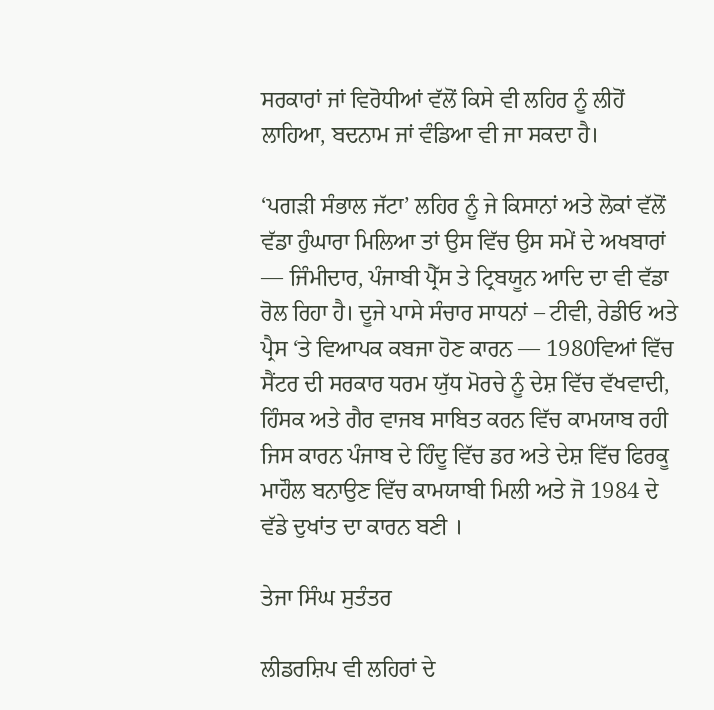ਸਰਕਾਰਾਂ ਜਾਂ ਵਿਰੋਧੀਆਂ ਵੱਲੋਂ ਕਿਸੇ ਵੀ ਲਹਿਰ ਨੂੰ ਲੀਹੋਂ ਲਾਹਿਆ, ਬਦਨਾਮ ਜਾਂ ਵੰਡਿਆ ਵੀ ਜਾ ਸਕਦਾ ਹੈ।

‘ਪਗੜੀ ਸੰਭਾਲ ਜੱਟਾ’ ਲਹਿਰ ਨੂੰ ਜੇ ਕਿਸਾਨਾਂ ਅਤੇ ਲੋਕਾਂ ਵੱਲੋਂ ਵੱਡਾ ਹੁੰਘਾਰਾ ਮਿਲਿਆ ਤਾਂ ਉਸ ਵਿੱਚ ਉਸ ਸਮੇਂ ਦੇ ਅਖਬਾਰਾਂ — ਜਿੰਮੀਦਾਰ, ਪੰਜਾਬੀ ਪ੍ਰੈੱਸ ਤੇ ਟ੍ਰਿਬਯੂਨ ਆਦਿ ਦਾ ਵੀ ਵੱਡਾ ਰੋਲ ਰਿਹਾ ਹੈ। ਦੂਜੇ ਪਾਸੇ ਸੰਚਾਰ ਸਾਧਨਾਂ – ਟੀਵੀ, ਰੇਡੀਓ ਅਤੇ ਪ੍ਰੈਸ ‘ਤੇ ਵਿਆਪਕ ਕਬਜਾ ਹੋਣ ਕਾਰਨ — 1980ਵਿਆਂ ਵਿੱਚ ਸੈਂਟਰ ਦੀ ਸਰਕਾਰ ਧਰਮ ਯੁੱਧ ਮੋਰਚੇ ਨੂੰ ਦੇਸ਼ ਵਿੱਚ ਵੱਖਵਾਦੀ, ਹਿੰਸਕ ਅਤੇ ਗੈਰ ਵਾਜਬ ਸਾਬਿਤ ਕਰਨ ਵਿੱਚ ਕਾਮਯਾਬ ਰਹੀ ਜਿਸ ਕਾਰਨ ਪੰਜਾਬ ਦੇ ਹਿੰਦੂ ਵਿੱਚ ਡਰ ਅਤੇ ਦੇਸ਼ ਵਿੱਚ ਫਿਰਕੂ ਮਾਹੌਲ ਬਨਾਉਣ ਵਿੱਚ ਕਾਮਯਾਬੀ ਮਿਲੀ ਅਤੇ ਜੋ 1984 ਦੇ ਵੱਡੇ ਦੁਖਾਂਤ ਦਾ ਕਾਰਨ ਬਣੀ ।

ਤੇਜਾ ਸਿੰਘ ਸੁਤੰਤਰ

ਲੀਡਰਸ਼ਿਪ ਵੀ ਲਹਿਰਾਂ ਦੇ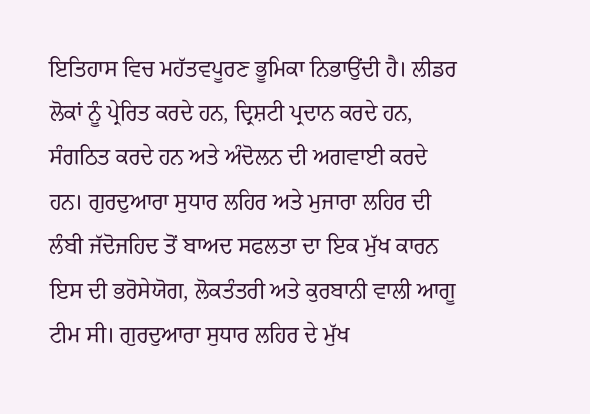ਇਤਿਹਾਸ ਵਿਚ ਮਹੱਤਵਪੂਰਣ ਭੂਮਿਕਾ ਨਿਭਾਉਂਦੀ ਹੈ। ਲੀਡਰ ਲੋਕਾਂ ਨੂੰ ਪ੍ਰੇਰਿਤ ਕਰਦੇ ਹਨ, ਦ੍ਰਿਸ਼ਟੀ ਪ੍ਰਦਾਨ ਕਰਦੇ ਹਨ, ਸੰਗਠਿਤ ਕਰਦੇ ਹਨ ਅਤੇ ਅੰਦੋਲਨ ਦੀ ਅਗਵਾਈ ਕਰਦੇ ਹਨ। ਗੁਰਦੁਆਰਾ ਸੁਧਾਰ ਲਹਿਰ ਅਤੇ ਮੁਜਾਰਾ ਲਹਿਰ ਦੀ ਲੰਬੀ ਜੱਦੋਜਹਿਦ ਤੋਂ ਬਾਅਦ ਸਫਲਤਾ ਦਾ ਇਕ ਮੁੱਖ ਕਾਰਨ ਇਸ ਦੀ ਭਰੋਸੇਯੋਗ, ਲੋਕਤੰਤਰੀ ਅਤੇ ਕੁਰਬਾਨੀ ਵਾਲੀ ਆਗੂ ਟੀਮ ਸੀ। ਗੁਰਦੁਆਰਾ ਸੁਧਾਰ ਲਹਿਰ ਦੇ ਮੁੱਖ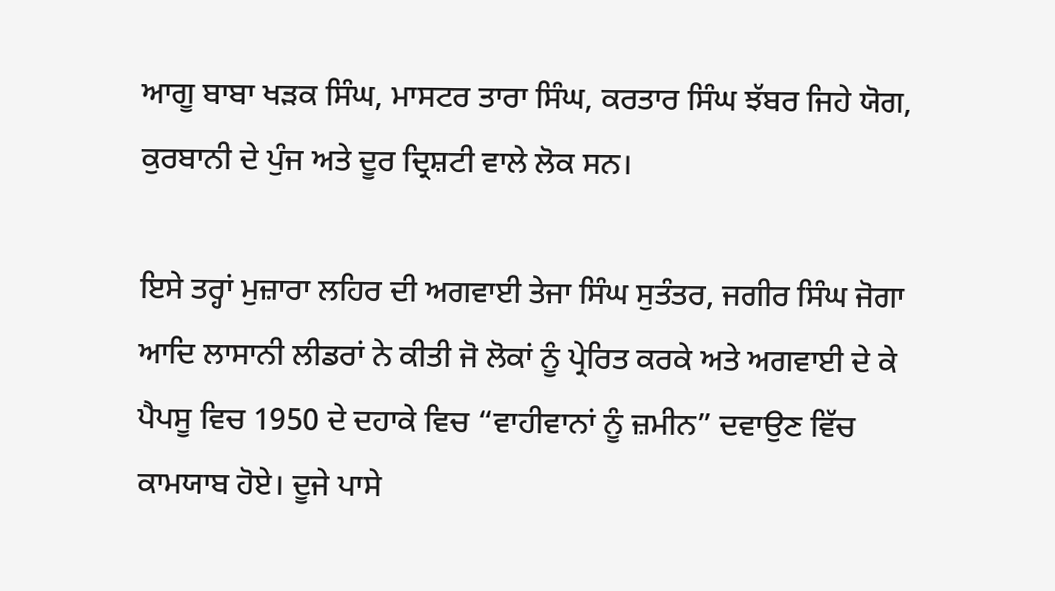ਆਗੂ ਬਾਬਾ ਖੜਕ ਸਿੰਘ, ਮਾਸਟਰ ਤਾਰਾ ਸਿੰਘ, ਕਰਤਾਰ ਸਿੰਘ ਝੱਬਰ ਜਿਹੇ ਯੋਗ, ਕੁਰਬਾਨੀ ਦੇ ਪੁੰਜ ਅਤੇ ਦੂਰ ਦ੍ਰਿਸ਼ਟੀ ਵਾਲੇ ਲੋਕ ਸਨ।

ਇਸੇ ਤਰ੍ਹਾਂ ਮੁਜ਼ਾਰਾ ਲਹਿਰ ਦੀ ਅਗਵਾਈ ਤੇਜਾ ਸਿੰਘ ਸੁਤੰਤਰ, ਜਗੀਰ ਸਿੰਘ ਜੋਗਾ ਆਦਿ ਲਾਸਾਨੀ ਲੀਡਰਾਂ ਨੇ ਕੀਤੀ ਜੋ ਲੋਕਾਂ ਨੂੰ ਪ੍ਰੇਰਿਤ ਕਰਕੇ ਅਤੇ ਅਗਵਾਈ ਦੇ ਕੇ ਪੈਪਸੂ ਵਿਚ 1950 ਦੇ ਦਹਾਕੇ ਵਿਚ “ਵਾਹੀਵਾਨਾਂ ਨੂੰ ਜ਼ਮੀਨ” ਦਵਾਉਣ ਵਿੱਚ ਕਾਮਯਾਬ ਹੋਏ। ਦੂਜੇ ਪਾਸੇ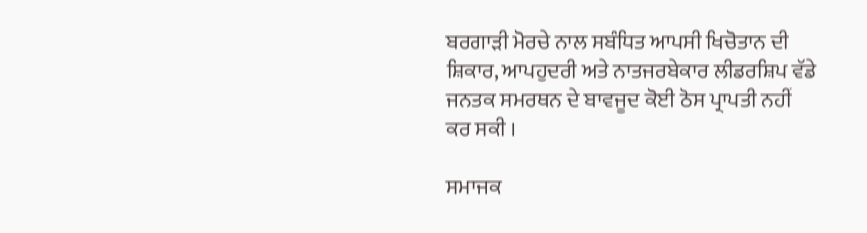ਬਰਗਾੜੀ ਮੋਰਚੇ ਨਾਲ ਸਬੰਧਿਤ ਆਪਸੀ ਖਿਚੋਤਾਨ ਦੀ ਸ਼ਿਕਾਰ, ਆਪਹੁਦਰੀ ਅਤੇ ਨਾਤਜਰਬੇਕਾਰ ਲੀਡਰਸ਼ਿਪ ਵੱਡੇ ਜਨਤਕ ਸਮਰਥਨ ਦੇ ਬਾਵਜੂਦ ਕੋਈ ਠੋਸ ਪ੍ਰਾਪਤੀ ਨਹੀਂ ਕਰ ਸਕੀ ।

ਸਮਾਜਕ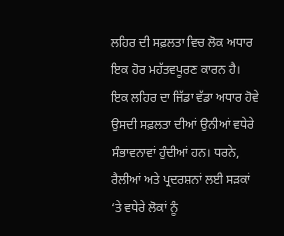ਲਹਿਰ ਦੀ ਸਫ਼ਲਤਾ ਵਿਚ ਲੋਕ ਅਧਾਰ ਇਕ ਹੋਰ ਮਹੱਤਵਪੂਰਣ ਕਾਰਨ ਹੈ। ਇਕ ਲਹਿਰ ਦਾ ਜਿੱਡਾ ਵੱਡਾ ਅਧਾਰ ਹੋਵੇ ਉਸਦੀ ਸਫ਼ਲਤਾ ਦੀਆਂ ਉਨੀਆਂ ਵਧੇਰੇ ਸੰਭਾਵਨਾਵਾਂ ਹੁੰਦੀਆਂ ਹਨ। ਧਰਨੇ, ਰੈਲੀਆਂ ਅਤੇ ਪ੍ਰਦਰਸ਼ਨਾਂ ਲਈ ਸੜਕਾਂ ‘ਤੇ ਵਧੇਰੇ ਲੋਕਾਂ ਨੂੰ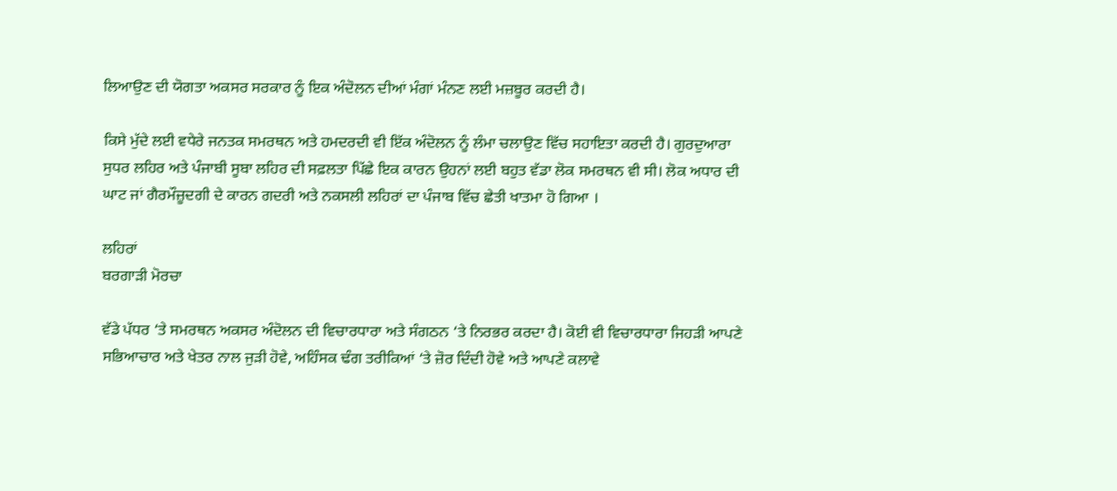ਲਿਆਉਣ ਦੀ ਯੋਗਤਾ ਅਕਸਰ ਸਰਕਾਰ ਨੂੰ ਇਕ ਅੰਦੋਲਨ ਦੀਆਂ ਮੰਗਾਂ ਮੰਨਣ ਲਈ ਮਜ਼ਬੂਰ ਕਰਦੀ ਹੈ।

ਕਿਸੇ ਮੁੱਦੇ ਲਈ ਵਧੇਰੇ ਜਨਤਕ ਸਮਰਥਨ ਅਤੇ ਹਮਦਰਦੀ ਵੀ ਇੱਕ ਅੰਦੋਲਨ ਨੂੰ ਲੰਮਾ ਚਲਾਉਣ ਵਿੱਚ ਸਹਾਇਤਾ ਕਰਦੀ ਹੈ। ਗੁਰਦੁਆਰਾ ਸੁਧਰ ਲਹਿਰ ਅਤੇ ਪੰਜਾਬੀ ਸੂਬਾ ਲਹਿਰ ਦੀ ਸਫ਼ਲਤਾ ਪਿੱਛੇ ਇਕ ਕਾਰਨ ਉਹਨਾਂ ਲਈ ਬਹੁਤ ਵੱਡਾ ਲੋਕ ਸਮਰਥਨ ਵੀ ਸੀ। ਲੋਕ ਅਧਾਰ ਦੀ ਘਾਟ ਜਾਂ ਗੈਰਮੌਜ਼ੂਦਗੀ ਦੇ ਕਾਰਨ ਗਦਰੀ ਅਤੇ ਨਕਸਲੀ ਲਹਿਰਾਂ ਦਾ ਪੰਜਾਬ ਵਿੱਚ ਛੇਤੀ ਖਾਤਮਾ ਹੋ ਗਿਆ ।

ਲਹਿਰਾਂ
ਬਰਗਾੜੀ ਮੋਰਚਾ

ਵੱਡੇ ਪੱਧਰ ‘ਤੇ ਸਮਰਥਨ ਅਕਸਰ ਅੰਦੋਲਨ ਦੀ ਵਿਚਾਰਧਾਰਾ ਅਤੇ ਸੰਗਠਨ ‘ਤੇ ਨਿਰਭਰ ਕਰਦਾ ਹੈ। ਕੋਈ ਵੀ ਵਿਚਾਰਧਾਰਾ ਜਿਹੜੀ ਆਪਣੇ ਸਭਿਆਚਾਰ ਅਤੇ ਖੇਤਰ ਨਾਲ ਜੁੜੀ ਹੋਵੇ, ਅਹਿੰਸਕ ਢੰਗ ਤਰੀਕਿਆਂ ‘ਤੇ ਜ਼ੋਰ ਦਿੰਦੀ ਹੋਵੇ ਅਤੇ ਆਪਣੇ ਕਲਾਵੇ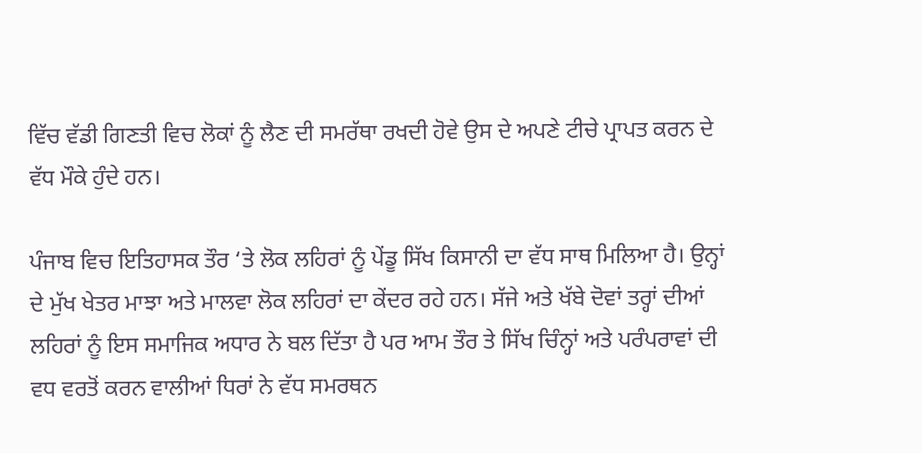ਵਿੱਚ ਵੱਡੀ ਗਿਣਤੀ ਵਿਚ ਲੋਕਾਂ ਨੂੰ ਲੈਣ ਦੀ ਸਮਰੱਥਾ ਰਖਦੀ ਹੋਵੇ ਉਸ ਦੇ ਅਪਣੇ ਟੀਚੇ ਪ੍ਰਾਪਤ ਕਰਨ ਦੇ ਵੱਧ ਮੌਕੇ ਹੁੰਦੇ ਹਨ।

ਪੰਜਾਬ ਵਿਚ ਇਤਿਹਾਸਕ ਤੌਰ ‘ਤੇ ਲੋਕ ਲਹਿਰਾਂ ਨੂੰ ਪੇਂਡੂ ਸਿੱਖ ਕਿਸਾਨੀ ਦਾ ਵੱਧ ਸਾਥ ਮਿਲਿਆ ਹੈ। ਉਨ੍ਹਾਂ ਦੇ ਮੁੱਖ ਖੇਤਰ ਮਾਝਾ ਅਤੇ ਮਾਲਵਾ ਲੋਕ ਲਹਿਰਾਂ ਦਾ ਕੇਂਦਰ ਰਹੇ ਹਨ। ਸੱਜੇ ਅਤੇ ਖੱਬੇ ਦੋਵਾਂ ਤਰ੍ਹਾਂ ਦੀਆਂ ਲਹਿਰਾਂ ਨੂੰ ਇਸ ਸਮਾਜਿਕ ਅਧਾਰ ਨੇ ਬਲ ਦਿੱਤਾ ਹੈ ਪਰ ਆਮ ਤੌਰ ਤੇ ਸਿੱਖ ਚਿੰਨ੍ਹਾਂ ਅਤੇ ਪਰੰਪਰਾਵਾਂ ਦੀ ਵਧ ਵਰਤੋਂ ਕਰਨ ਵਾਲੀਆਂ ਧਿਰਾਂ ਨੇ ਵੱਧ ਸਮਰਥਨ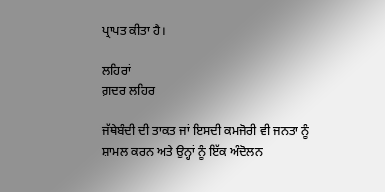ਪ੍ਰਾਪਤ ਕੀਤਾ ਹੈ।

ਲਹਿਰਾਂ
ਗ਼ਦਰ ਲਹਿਰ

ਜੱਥੇਬੰਦੀ ਦੀ ਤਾਕਤ ਜਾਂ ਇਸਦੀ ਕਮਜੋਰੀ ਵੀ ਜਨਤਾ ਨੂੰ ਸ਼ਾਮਲ ਕਰਨ ਅਤੇ ਉਨ੍ਹਾਂ ਨੂੰ ਇੱਕ ਅੰਦੋਲਨ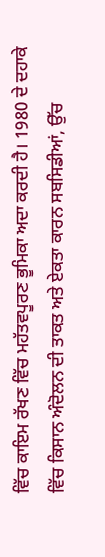ਵਿੱਚ ਕਾਇਮ ਰੱਖਣ ਵਿੱਚ ਮਹੱਤਵਪੂਰਣ ਭੂਮਿਕਾ ਅਦਾ ਕਰਦੀ ਹੈ। 1980 ਦੇ ਦਹਾਕੇ ਵਿੱਚ ਕਿਸਾਨ ਅੰਦੋਲਨ ਦੀ ਤਾਕਤ ਅਤੇ ਏਕਤਾ ਕਾਰਨ ਸਬਸਿਡੀਆਂ, ਉੱਚ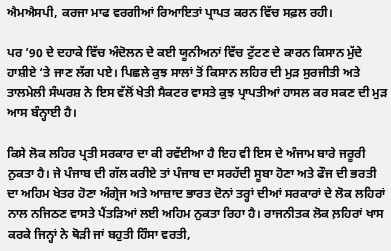ਐਮਐਸਪੀ, ਕਰਜਾ ਮਾਫ ਵਰਗੀਆਂ ਰਿਆਇਤਾਂ ਪ੍ਰਾਪਤ ਕਰਨ ਵਿੱਚ ਸਫ਼ਲ ਰਹੀ।

ਪਰ ’90 ਦੇ ਦਹਾਕੇ ਵਿੱਚ ਅੰਦੋਲਨ ਦੇ ਕਈ ਯੂਨੀਅਨਾਂ ਵਿੱਚ ਟੁੱਟਣ ਦੇ ਕਾਰਨ ਕਿਸਾਨ ਮੁੱਦੇ ਹਾਸ਼ੀਏ ‘ਤੇ ਜਾਣ ਲੱਗ ਪਏ। ਪਿਛਲੇ ਕੁਝ ਸਾਲਾਂ ਤੋਂ ਕਿਸਾਨ ਲਹਿਰ ਦੀ ਮੁੜ ਸੁਰਜੀਤੀ ਅਤੇ ਤਾਲਮੇਲੀ ਸੰਘਰਸ਼ ਨੇ ਇਸ ਵੱਲੋਂ ਖੇਤੀ ਸੈਕਟਰ ਵਾਸਤੇ ਕੁਝ ਪ੍ਰਾਪਤੀਆਂ ਹਾਸਲ ਕਰ ਸਕਣ ਦੀ ਮੁੜ ਆਸ ਬੰਨ੍ਹਾਈ ਹੈ।

ਕਿਸੇ ਲੋਕ ਲਹਿਰ ਪ੍ਰਤੀ ਸਰਕਾਰ ਦਾ ਕੀ ਰਵੱਈਆ ਹੈ ਇਹ ਵੀ ਇਸ ਦੇ ਅੰਜਾਮ ਬਾਰੇ ਜਰੂਰੀ ਨੁਕਤਾ ਹੈ। ਜੇ ਪੰਜਾਬ ਦੀ ਗੱਲ ਕਰੀਏ ਤਾਂ ਪੰਜਾਬ ਦਾ ਸਰਹੱਦੀ ਸੂਬਾ ਹੋਣਾ ਅਤੇ ਫੌਜ ਦੀ ਭਰਤੀ ਦਾ ਅਹਿਮ ਖੇਤਰ ਹੋਣਾ ਅੰਗ੍ਰੇਜ ਅਤੇ ਆਜ਼ਾਦ ਭਾਰਤ ਦੋਨਾਂ ਤਰ੍ਹਾਂ ਦੀਆਂ ਸਰਕਾਰਾਂ ਦੇ ਲੋਕ ਲਹਿਰਾਂ ਨਾਲ ਨਜਿਠਣ ਵਾਸਤੇ ਪੈਂਤੜਿਆਂ ਲਈ ਅਹਿਮ ਨੁਕਤਾ ਰਿਹਾ ਹੈ। ਰਾਜਨੀਤਕ ਲੋਕ ਲ਼ਹਿਰਾਂ ਖਾਸ ਕਰਕੇ ਜਿਨ੍ਹਾਂ ਨੇ ਥੋੜੀ ਜਾਂ ਬਹੁਤੀ ਹਿੰਸਾ ਵਰਤੀ,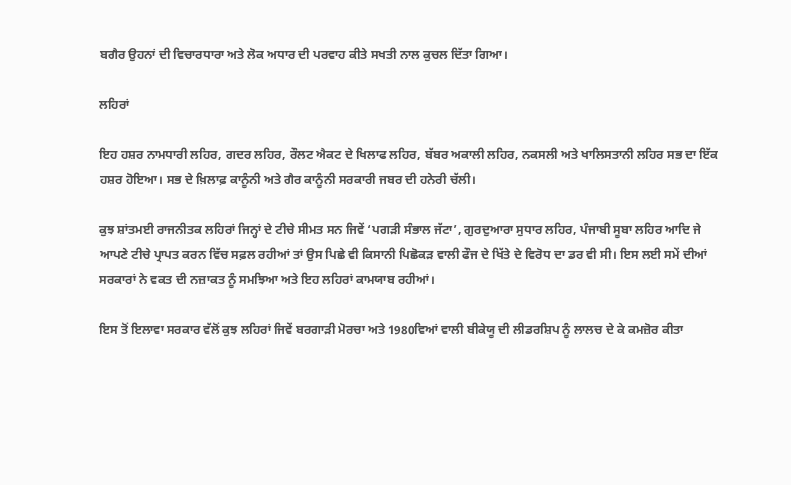ਬਗੈਰ ਉਹਨਾਂ ਦੀ ਵਿਚਾਰਧਾਰਾ ਅਤੇ ਲੋਕ ਅਧਾਰ ਦੀ ਪਰਵਾਹ ਕੀਤੇ ਸਖਤੀ ਨਾਲ ਕੁਚਲ ਦਿੱਤਾ ਗਿਆ।

ਲਹਿਰਾਂ

ਇਹ ਹਸ਼ਰ ਨਾਮਧਾਰੀ ਲਹਿਰ, ਗਦਰ ਲਹਿਰ, ਰੌਲਟ ਐਕਟ ਦੇ ਖਿਲਾਫ ਲਹਿਰ, ਬੱਬਰ ਅਕਾਲੀ ਲਹਿਰ, ਨਕਸਲੀ ਅਤੇ ਖਾਲਿਸਤਾਨੀ ਲਹਿਰ ਸਭ ਦਾ ਇੱਕ ਹਸ਼ਰ ਹੋਇਆ। ਸਭ ਦੇ ਖ਼ਿਲਾਫ਼ ਕਾਨੂੰਨੀ ਅਤੇ ਗੈਰ ਕਾਨੂੰਨੀ ਸਰਕਾਰੀ ਜਬਰ ਦੀ ਹਨੇਰੀ ਚੱਲੀ।

ਕੁਝ ਸ਼ਾਂਤਮਈ ਰਾਜਨੀਤਕ ਲਹਿਰਾਂ ਜਿਨ੍ਹਾਂ ਦੇ ਟੀਚੇ ਸੀਮਤ ਸਨ ਜਿਵੇਂ ‘ਪਗੜੀ ਸੰਭਾਲ ਜੱਟਾ’, ਗੁਰਦੁਆਰਾ ਸੁਧਾਰ ਲਹਿਰ, ਪੰਜਾਬੀ ਸੂਬਾ ਲਹਿਰ ਆਦਿ ਜੇ ਆਪਣੇ ਟੀਚੇ ਪ੍ਰਾਪਤ ਕਰਨ ਵਿੱਚ ਸਫ਼ਲ ਰਹੀਆਂ ਤਾਂ ਉਸ ਪਿਛੇ ਵੀ ਕਿਸਾਨੀ ਪਿਛੋਕੜ ਵਾਲੀ ਫੌਜ ਦੇ ਖਿੱਤੇ ਦੇ ਵਿਰੋਧ ਦਾ ਡਰ ਵੀ ਸੀ। ਇਸ ਲਈ ਸਮੇਂ ਦੀਆਂ ਸਰਕਾਰਾਂ ਨੇ ਵਕਤ ਦੀ ਨਜ਼ਾਕਤ ਨੂੰ ਸਮਝਿਆ ਅਤੇ ਇਹ ਲਹਿਰਾਂ ਕਾਮਯਾਬ ਰਹੀਆਂ।

ਇਸ ਤੋਂ ਇਲਾਵਾ ਸਰਕਾਰ ਵੱਲੋਂ ਕੁਝ ਲਹਿਰਾਂ ਜਿਵੇਂ ਬਰਗਾੜੀ ਮੋਰਚਾ ਅਤੇ 1980ਵਿਆਂ ਵਾਲੀ ਬੀਕੇਯੂ ਦੀ ਲੀਡਰਸ਼ਿਪ ਨੂੰ ਲਾਲਚ ਦੇ ਕੇ ਕਮਜ਼ੋਰ ਕੀਤਾ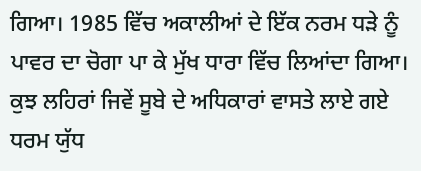ਗਿਆ। 1985 ਵਿੱਚ ਅਕਾਲੀਆਂ ਦੇ ਇੱਕ ਨਰਮ ਧੜੇ ਨੂੰ ਪਾਵਰ ਦਾ ਚੋਗਾ ਪਾ ਕੇ ਮੁੱਖ ਧਾਰਾ ਵਿੱਚ ਲਿਆਂਦਾ ਗਿਆ। ਕੁਝ ਲਹਿਰਾਂ ਜਿਵੇਂ ਸੂਬੇ ਦੇ ਅਧਿਕਾਰਾਂ ਵਾਸਤੇ ਲਾਏ ਗਏ ਧਰਮ ਯੁੱਧ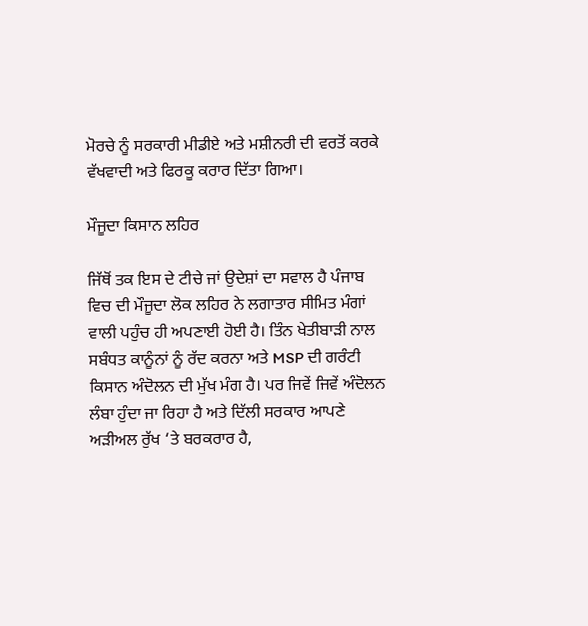ਮੋਰਚੇ ਨੂੰ ਸਰਕਾਰੀ ਮੀਡੀਏ ਅਤੇ ਮਸ਼ੀਨਰੀ ਦੀ ਵਰਤੋਂ ਕਰਕੇ ਵੱਖਵਾਦੀ ਅਤੇ ਫਿਰਕੂ ਕਰਾਰ ਦਿੱਤਾ ਗਿਆ।

ਮੌਜੂਦਾ ਕਿਸਾਨ ਲਹਿਰ

ਜਿੱਥੋਂ ਤਕ ਇਸ ਦੇ ਟੀਚੇ ਜਾਂ ਉਦੇਸ਼ਾਂ ਦਾ ਸਵਾਲ ਹੈ ਪੰਜਾਬ ਵਿਚ ਦੀ ਮੌਜੂਦਾ ਲੋਕ ਲਹਿਰ ਨੇ ਲਗਾਤਾਰ ਸੀਮਿਤ ਮੰਗਾਂ ਵਾਲੀ ਪਹੁੰਚ ਹੀ ਅਪਣਾਈ ਹੋਈ ਹੈ। ਤਿੰਨ ਖੇਤੀਬਾੜੀ ਨਾਲ ਸਬੰਧਤ ਕਾਨੂੰਨਾਂ ਨੂੰ ਰੱਦ ਕਰਨਾ ਅਤੇ MSP ਦੀ ਗਰੰਟੀ ਕਿਸਾਨ ਅੰਦੋਲਨ ਦੀ ਮੁੱਖ ਮੰਗ ਹੈ। ਪਰ ਜਿਵੇਂ ਜਿਵੇਂ ਅੰਦੋਲਨ ਲੰਬਾ ਹੁੰਦਾ ਜਾ ਰਿਹਾ ਹੈ ਅਤੇ ਦਿੱਲੀ ਸਰਕਾਰ ਆਪਣੇ ਅੜੀਅਲ ਰੁੱਖ ‘ਤੇ ਬਰਕਰਾਰ ਹੈ,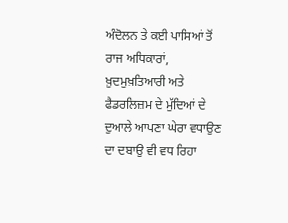ਅੰਦੋਲਨ ਤੇ ਕਈ ਪਾਸਿਆਂ ਤੋਂ ਰਾਜ ਅਧਿਕਾਰਾਂ, ਖ਼ੁਦਮੁਖ਼ਤਿਆਰੀ ਅਤੇ ਫੈਡਰਲਿਜ਼ਮ ਦੇ ਮੁੱਦਿਆਂ ਦੇ ਦੁਆਲੇ ਆਪਣਾ ਘੇਰਾ ਵਧਾਉਣ ਦਾ ਦਬਾਉ ਵੀ ਵਧ ਰਿਹਾ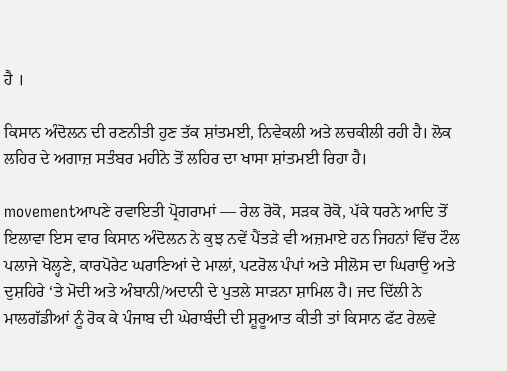ਹੈ ।

ਕਿਸਾਨ ਅੰਦੋਲਨ ਦੀ ਰਣਨੀਤੀ ਹੁਣ ਤੱਕ ਸ਼ਾਂਤਮਈ, ਨਿਵੇਕਲੀ ਅਤੇ ਲਚਕੀਲੀ ਰਹੀ ਹੈ। ਲੋਕ ਲਹਿਰ ਦੇ ਅਗਾਜ਼ ਸਤੰਬਰ ਮਹੀਨੇ ਤੋਂ ਲਹਿਰ ਦਾ ਖਾਸਾ ਸ਼ਾਂਤਮਈ ਰਿਹਾ ਹੈ।

movementਆਪਣੇ ਰਵਾਇਤੀ ਪ੍ਰੋਗਰਾਮਾਂ — ਰੇਲ ਰੋਕੋ, ਸੜਕ ਰੋਕੋ, ਪੱਕੇ ਧਰਨੇ ਆਦਿ ਤੋਂ ਇਲਾਵਾ ਇਸ ਵਾਰ ਕਿਸਾਨ ਅੰਦੋਲਨ ਨੇ ਕੁਝ ਨਵੇਂ ਪੈਂਤੜੇ ਵੀ ਅਜ਼ਮਾਏ ਹਨ ਜਿਹਨਾਂ ਵਿੱਚ ਟੌਲ ਪਲਾਜੇ ਖੋਲ੍ਹਣੇ, ਕਾਰਪੋਰੇਟ ਘਰਾਣਿਆਂ ਦੇ ਮਾਲਾਂ, ਪਟਰੋਲ ਪੰਪਾਂ ਅਤੇ ਸੀਲੋਸ ਦਾ ਘਿਰਾਉ ਅਤੇ ਦੁਸ਼ਹਿਰੇ ‘ਤੇ ਮੋਦੀ ਅਤੇ ਅੰਬਾਨੀ/ਅਦਾਨੀ ਦੇ ਪੁਤਲੇ ਸਾੜਨਾ ਸ਼ਾਮਿਲ ਹੈ। ਜਦ ਦਿੱਲੀ ਨੇ ਮਾਲਗੱਡੀਆਂ ਨੂੰ ਰੋਕ ਕੇ ਪੰਜਾਬ ਦੀ ਘੇਰਾਬੰਦੀ ਦੀ ਸ਼ੂਰੂਆਤ ਕੀਤੀ ਤਾਂ ਕਿਸਾਨ ਫੱਟ ਰੇਲਵੇ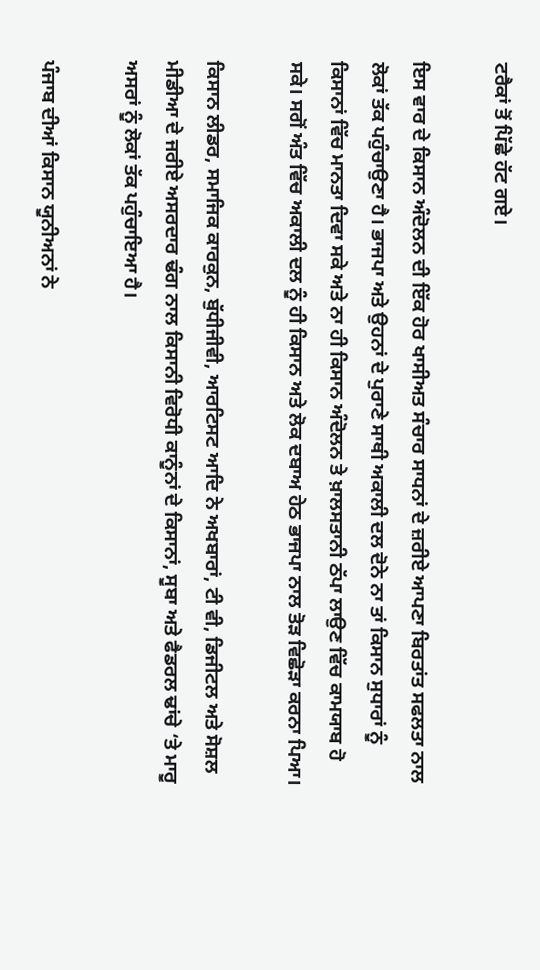ਟਰੈਕਾਂ ਤੋਂ ਪਿੱਛੇ ਹੱਟ ਗਏ।

ਇਸ ਵਾਰ ਦੇ ਕਿਸਾਨ ਅੰਦੋਲਨ ਦੀ ਇੱਕ ਹੋਰ ਖਾਸੀਅਤ ਸੰਚਾਰ ਸਾਧਨਾਂ ਦੇ ਜ਼ਰੀਏ ਆਪਣਾ ਬਿਰਤਾਂਤ ਸਫਲਤਾ ਨਾਲ ਲੋਕਾਂ ਤੱਕ ਪਹੁੰਚਾਉਣਾ ਹੈ। ਭਾਜਪਾ ਅਤੇ ਉਹਨਾਂ ਦੇ ਪੁਰਾਣੇ ਸਾਥੀ ਅਕਾਲੀ ਦਲ ਦੋਨੇ ਨਾ ਤਾਂ ਕਿਸਾਨ ਸੁਧਾਰਾਂ ਨੂੰ ਕਿਸਾਨਾਂ ਵਿੱਚ ਮਾਨਤਾ ਦਿਵਾ ਸਕੇ ਅਤੇ ਨਾ ਹੀ ਕਿਸਾਨ ਅੰਦੋਲਨ ਤੇ ਖ਼ਾਲਸਤਾਨੀ ਠੱਪਾ ਲਾਉਣ ਵਿੱਚ ਕਾਮਯਾਬ ਹੋ ਸਕੇ। ਸਗੋਂ ਅੰਤ ਵਿੱਚ ਅਕਾਲੀ ਦਲ ਨੂੰ ਹੀ ਕਿਸਾਨ ਅਤੇ ਲੋਕ ਦਬਾਅ ਹੇਠ ਭਾਜਪਾ ਨਾਲ ਤੋੜ ਵਿਛੋੜਾ ਕਰਨਾ ਪਿਆ।

ਕਿਸਾਨ ਲੀਡਰ, ਸਮਾਜਿਕ ਕਾਰਕੁਨ, ਬੁੱਧੀਜੀਵੀ, ਆਰਟਿਸਟ ਆਦਿ ਨੇ ਅਖਬਾਰਾਂ, ਟੀ ਵੀ, ਡਿਜੀਟਲ ਅਤੇ ਸੋਸ਼ਲ ਮੀਡੀਆ ਦੇ ਜਰੀਏ ਅਸਰਦਾਰ ਢੰਗ ਨਾਲ ਕਿਸਾਨੀ ਵਿਰੋਧੀ ਕਾਨੂੰਨਾਂ ਦੇ ਕਿਸਾਨਾਂ, ਸੂਬਾ ਅਤੇ ਫੈਡਰਲ ਢਾਂਚੇ ‘ਤੇ ਮਾਰੂ ਅਸਰਾਂ ਨੂੰ ਲੋਕਾਂ ਤੱਕ ਪਹੁੰਚਾਇਆ ਹੈ।

ਪੰਜਾਬ ਦੀਆਂ ਕਿਸਾਨ ਯੂਨੀਅਨਾਂ ਨੇ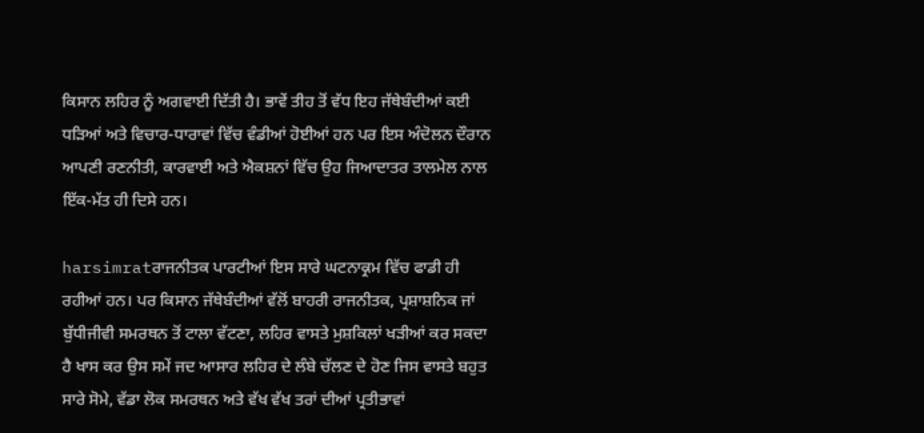ਕਿਸਾਨ ਲਹਿਰ ਨੂੰ ਅਗਵਾਈ ਦਿੱਤੀ ਹੈ। ਭਾਵੇਂ ਤੀਹ ਤੋਂ ਵੱਧ ਇਹ ਜੱਥੇਬੰਦੀਆਂ ਕਈ ਧੜਿਆਂ ਅਤੇ ਵਿਚਾਰ-ਧਾਰਾਵਾਂ ਵਿੱਚ ਵੰਡੀਆਂ ਹੋਈਆਂ ਹਨ ਪਰ ਇਸ ਅੰਦੋਲਨ ਦੌਰਾਨ ਆਪਣੀ ਰਣਨੀਤੀ, ਕਾਰਵਾਈ ਅਤੇ ਐਕਸ਼ਨਾਂ ਵਿੱਚ ਉਹ ਜਿਆਦਾਤਰ ਤਾਲਮੇਲ ਨਾਲ ਇੱਕ-ਮੱਤ ਹੀ ਦਿਸੇ ਹਨ।

harsimratਰਾਜਨੀਤਕ ਪਾਰਟੀਆਂ ਇਸ ਸਾਰੇ ਘਟਨਾਕ੍ਰਮ ਵਿੱਚ ਫਾਡੀ ਹੀ ਰਹੀਆਂ ਹਨ। ਪਰ ਕਿਸਾਨ ਜੱਥੇਬੰਦੀਆਂ ਵੱਲੋਂ ਬਾਹਰੀ ਰਾਜਨੀਤਕ, ਪ੍ਰਸ਼ਾਸ਼ਨਿਕ ਜਾਂ ਬੁੱਧੀਜੀਵੀ ਸਮਰਥਨ ਤੋਂ ਟਾਲਾ ਵੱਟਣਾ, ਲਹਿਰ ਵਾਸਤੇ ਮੁਸ਼ਕਿਲਾਂ ਖੜੀਆਂ ਕਰ ਸਕਦਾ ਹੈ ਖਾਸ ਕਰ ਉਸ ਸਮੇਂ ਜਦ ਆਸਾਰ ਲਹਿਰ ਦੇ ਲੰਬੇ ਚੱਲਣ ਦੇ ਹੋਣ ਜਿਸ ਵਾਸਤੇ ਬਹੁਤ ਸਾਰੇ ਸੋਮੇ, ਵੱਡਾ ਲੋਕ ਸਮਰਥਨ ਅਤੇ ਵੱਖ ਵੱਖ ਤਰਾਂ ਦੀਆਂ ਪ੍ਰਤੀਭਾਵਾਂ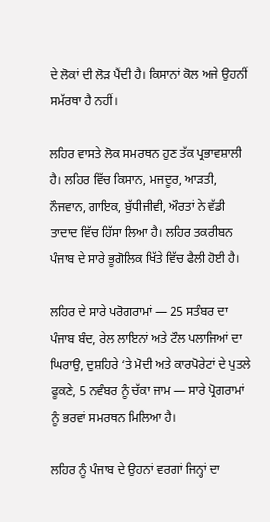ਦੇ ਲੋਕਾਂ ਦੀ ਲੋੜ ਪੈਂਦੀ ਹੈ। ਕਿਸਾਨਾਂ ਕੋਲ ਅਜੇ ਉਹਨੀਂ ਸਮੱਰਥਾ ਹੈ ਨਹੀਂ।

ਲਹਿਰ ਵਾਸਤੇ ਲੋਕ ਸਮਰਥਨ ਹੁਣ ਤੱਕ ਪ੍ਰਭਾਵਸ਼ਾਲੀ ਹੈ। ਲਹਿਰ ਵਿੱਚ ਕਿਸਾਨ, ਮਜਦੂਰ, ਆੜਤੀ, ਨੌਜਵਾਨ, ਗਾਇਕ, ਬੁੱਧੀਜੀਵੀ, ਔਰਤਾਂ ਨੇ ਵੱਡੀ ਤਾਦਾਦ ਵਿੱਚ ਹਿੱਸਾ ਲਿਆ ਹੈ। ਲਹਿਰ ਤਕਰੀਬਨ ਪੰਜਾਬ ਦੇ ਸਾਰੇ ਭੂਗੋਲਿਕ ਖਿੱਤੇ ਵਿੱਚ ਫੈਲੀ ਹੋਈ ਹੈ।

ਲਹਿਰ ਦੇ ਸਾਰੇ ਪਰੋਗਰਾਮਾਂ — 25 ਸਤੰਬਰ ਦਾ ਪੰਜਾਬ ਬੰਦ, ਰੇਲ ਲਾਇਨਾਂ ਅਤੇ ਟੌਲ ਪਲਾਜਿਆਂ ਦਾ ਘਿਰਾਉ, ਦੁਸ਼ਹਿਰੇ ‘ਤੇ ਮੋਦੀ ਅਤੇ ਕਾਰਪੋਰੇਟਾਂ ਦੇ ਪੁਤਲੇ ਫੂਕਣੇ, 5 ਨਵੰਬਰ ਨੂੰ ਚੱਕਾ ਜਾਮ — ਸਾਰੇ ਪ੍ਰੋਗਰਾਮਾਂ ਨੂੰ ਭਰਵਾਂ ਸਮਰਥਨ ਮਿਲਿਆ ਹੈ।

ਲਹਿਰ ਨੂੰ ਪੰਜਾਬ ਦੇ ਉਹਨਾਂ ਵਰਗਾਂ ਜਿਨ੍ਹਾਂ ਦਾ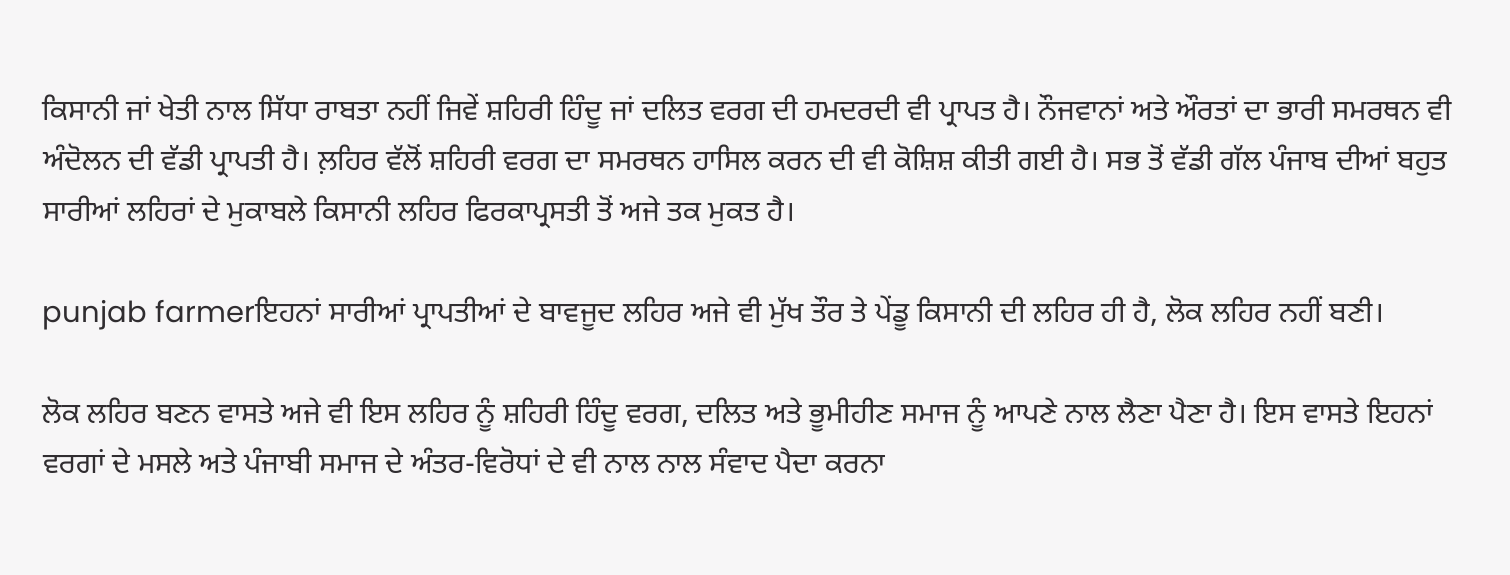ਕਿਸਾਨੀ ਜਾਂ ਖੇਤੀ ਨਾਲ ਸਿੱਧਾ ਰਾਬਤਾ ਨਹੀਂ ਜਿਵੇਂ ਸ਼ਹਿਰੀ ਹਿੰਦੂ ਜਾਂ ਦਲਿਤ ਵਰਗ ਦੀ ਹਮਦਰਦੀ ਵੀ ਪ੍ਰਾਪਤ ਹੈ। ਨੌਜਵਾਨਾਂ ਅਤੇ ਔਰਤਾਂ ਦਾ ਭਾਰੀ ਸਮਰਥਨ ਵੀ ਅੰਦੋਲਨ ਦੀ ਵੱਡੀ ਪ੍ਰਾਪਤੀ ਹੈ। ਲ਼ਹਿਰ ਵੱਲੋਂ ਸ਼ਹਿਰੀ ਵਰਗ ਦਾ ਸਮਰਥਨ ਹਾਸਿਲ ਕਰਨ ਦੀ ਵੀ ਕੋਸ਼ਿਸ਼ ਕੀਤੀ ਗਈ ਹੈ। ਸਭ ਤੋਂ ਵੱਡੀ ਗੱਲ ਪੰਜਾਬ ਦੀਆਂ ਬਹੁਤ ਸਾਰੀਆਂ ਲਹਿਰਾਂ ਦੇ ਮੁਕਾਬਲੇ ਕਿਸਾਨੀ ਲਹਿਰ ਫਿਰਕਾਪ੍ਰਸਤੀ ਤੋਂ ਅਜੇ ਤਕ ਮੁਕਤ ਹੈ।

punjab farmerਇਹਨਾਂ ਸਾਰੀਆਂ ਪ੍ਰਾਪਤੀਆਂ ਦੇ ਬਾਵਜੂਦ ਲਹਿਰ ਅਜੇ ਵੀ ਮੁੱਖ ਤੌਰ ਤੇ ਪੇਂਡੂ ਕਿਸਾਨੀ ਦੀ ਲਹਿਰ ਹੀ ਹੈ, ਲੋਕ ਲਹਿਰ ਨਹੀਂ ਬਣੀ।

ਲੋਕ ਲਹਿਰ ਬਣਨ ਵਾਸਤੇ ਅਜੇ ਵੀ ਇਸ ਲਹਿਰ ਨੂੰ ਸ਼ਹਿਰੀ ਹਿੰਦੂ ਵਰਗ, ਦਲਿਤ ਅਤੇ ਭੂਮੀਹੀਣ ਸਮਾਜ ਨੂੰ ਆਪਣੇ ਨਾਲ ਲੈਣਾ ਪੈਣਾ ਹੈ। ਇਸ ਵਾਸਤੇ ਇਹਨਾਂ ਵਰਗਾਂ ਦੇ ਮਸਲੇ ਅਤੇ ਪੰਜਾਬੀ ਸਮਾਜ ਦੇ ਅੰਤਰ-ਵਿਰੋਧਾਂ ਦੇ ਵੀ ਨਾਲ ਨਾਲ ਸੰਵਾਦ ਪੈਦਾ ਕਰਨਾ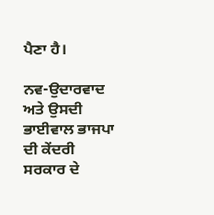ਪੈਣਾ ਹੈ।

ਨਵ-ਉਦਾਰਵਾਦ ਅਤੇ ਉਸਦੀ ਭਾਈਵਾਲ ਭਾਜਪਾ ਦੀ ਕੇਂਦਰੀ ਸਰਕਾਰ ਦੇ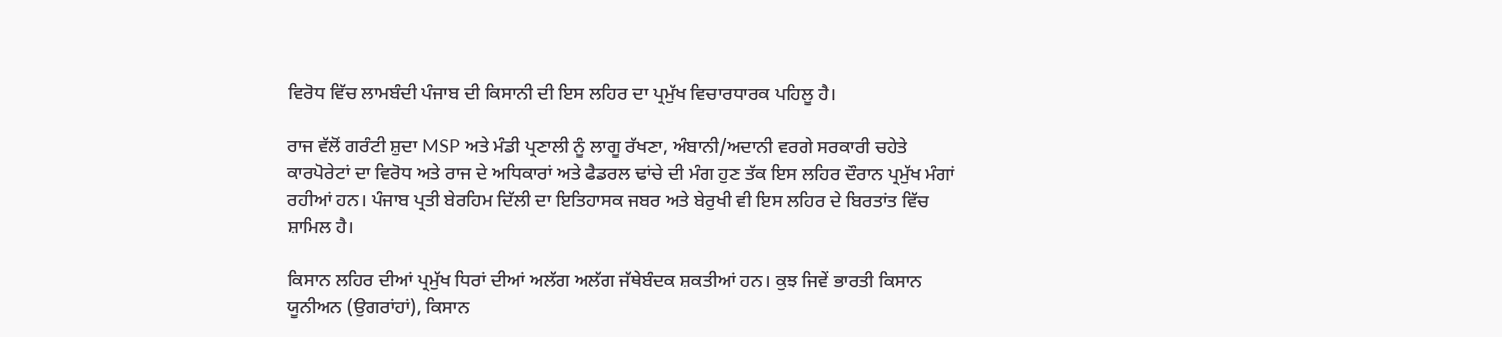ਵਿਰੋਧ ਵਿੱਚ ਲਾਮਬੰਦੀ ਪੰਜਾਬ ਦੀ ਕਿਸਾਨੀ ਦੀ ਇਸ ਲਹਿਰ ਦਾ ਪ੍ਰਮੁੱਖ ਵਿਚਾਰਧਾਰਕ ਪਹਿਲੂ ਹੈ।

ਰਾਜ ਵੱਲੋਂ ਗਰੰਟੀ ਸ਼ੁਦਾ MSP ਅਤੇ ਮੰਡੀ ਪ੍ਰਣਾਲੀ ਨੂੰ ਲਾਗੂ ਰੱਖਣਾ, ਅੰਬਾਨੀ/ਅਦਾਨੀ ਵਰਗੇ ਸਰਕਾਰੀ ਚਹੇਤੇ ਕਾਰਪੋਰੇਟਾਂ ਦਾ ਵਿਰੋਧ ਅਤੇ ਰਾਜ ਦੇ ਅਧਿਕਾਰਾਂ ਅਤੇ ਫੈਡਰਲ ਢਾਂਚੇ ਦੀ ਮੰਗ ਹੁਣ ਤੱਕ ਇਸ ਲਹਿਰ ਦੌਰਾਨ ਪ੍ਰਮੁੱਖ ਮੰਗਾਂ ਰਹੀਆਂ ਹਨ। ਪੰਜਾਬ ਪ੍ਰਤੀ ਬੇਰਹਿਮ ਦਿੱਲੀ ਦਾ ਇਤਿਹਾਸਕ ਜਬਰ ਅਤੇ ਬੇਰੁਖੀ ਵੀ ਇਸ ਲਹਿਰ ਦੇ ਬਿਰਤਾਂਤ ਵਿੱਚ ਸ਼ਾਮਿਲ ਹੈ।

ਕਿਸਾਨ ਲਹਿਰ ਦੀਆਂ ਪ੍ਰਮੁੱਖ ਧਿਰਾਂ ਦੀਆਂ ਅਲੱਗ ਅਲੱਗ ਜੱਥੇਬੰਦਕ ਸ਼ਕਤੀਆਂ ਹਨ। ਕੁਝ ਜਿਵੇਂ ਭਾਰਤੀ ਕਿਸਾਨ ਯੂਨੀਅਨ (ਉਗਰਾਂਹਾਂ), ਕਿਸਾਨ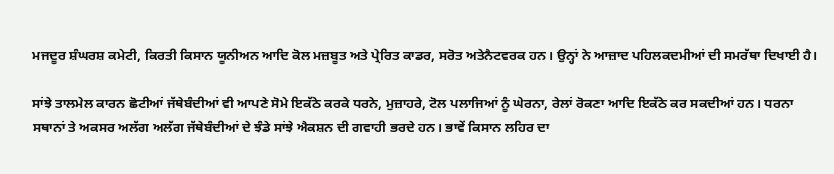ਮਜਦੂਰ ਸ਼ੰਘਰਸ਼ ਕਮੇਟੀ, ਕਿਰਤੀ ਕਿਸਾਨ ਯੂਨੀਅਨ ਆਦਿ ਕੋਲ ਮਜ਼ਬੂਤ ਅਤੇ ਪ੍ਰੇਰਿਤ ਕਾਡਰ, ਸਰੋਤ ਅਤੇਨੈਟਵਰਕ ਹਨ। ਉਨ੍ਹਾਂ ਨੇ ਆਜ਼ਾਦ ਪਹਿਲਕਦਮੀਆਂ ਦੀ ਸਮਰੱਥਾ ਦਿਖਾਈ ਹੈ।

ਸਾਂਝੇ ਤਾਲਮੇਲ ਕਾਰਨ ਛੋਟੀਆਂ ਜੱਥੇਬੰਦੀਆਂ ਵੀ ਆਪਣੇ ਸੋਮੇ ਇਕੱਠੇ ਕਰਕੇ ਧਰਨੇ, ਮੁਜ਼ਾਹਰੇ, ਟੋਲ ਪਲਾਜਿਆਂ ਨੂੰ ਘੇਰਨਾ, ਰੇਲਾਂ ਰੋਕਣਾ ਆਦਿ ਇਕੱਠੇ ਕਰ ਸਕਦੀਆਂ ਹਨ। ਧਰਨਾ ਸਥਾਨਾਂ ਤੇ ਅਕਸਰ ਅਲੱਗ ਅਲੱਗ ਜੱਥੇਬੰਦੀਆਂ ਦੇ ਝੰਡੇ ਸਾਂਝੇ ਐਕਸ਼ਨ ਦੀ ਗਵਾਹੀ ਭਰਦੇ ਹਨ। ਭਾਵੇਂ ਕਿਸਾਨ ਲਹਿਰ ਦਾ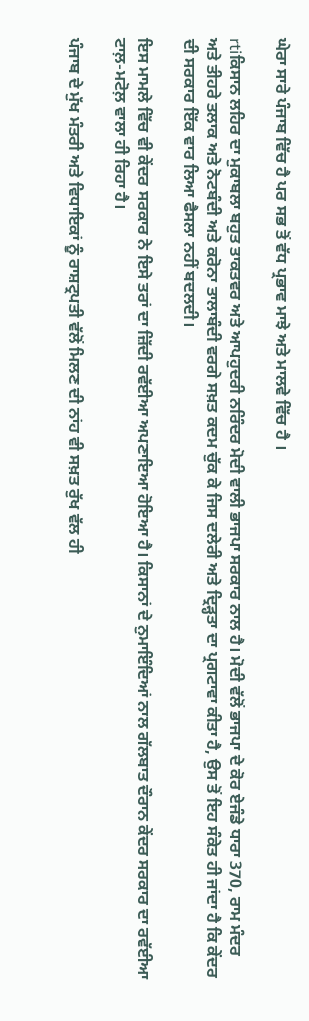ਘੇਰਾ ਸਾਰੇ ਪੰਜਾਬ ਵਿੱਚ ਹੈ ਪਰ ਸਭ ਤੋਂ ਵੱਧ ਪ੍ਰਭਾਵ ਮਾਝੇ ਅਤੇ ਮਾਲਵੇ ਵਿੱਚ ਹੈ ।

rtiਕਿਸਾਨ ਲਹਿਰ ਦਾ ਮੁਕਾਬਲਾ ਬਹੁਤ ਤਾਕਤਵਰ ਅਤੇ ਆਪਹੁਦਰੀ ਨਰਿੰਦਰ ਮੋਦੀ ਵਾਲੀ ਭਾਜਪਾ ਸਰਕਾਰ ਨਾਲ ਹੈ। ਮੋਦੀ ਵੱਲੋਂ ਭਾਜਪਾ ਦੇ ਕੋਰ ਏਜੰਡੇ ਧਾਰਾ 370, ਰਾਮ ਮੰਦਰ ਅਤੇ ਤੀਹਰੇ ਤਲਾਕ ਅਤੇ ਨੋਟਬੰਦੀ ਅਤੇ ਕਰੋਨਾ ਤਾਲਾਬੰਦੀ ਵਰਗੇ ਸਖ਼ਤ ਕਦਮ ਚੁੱਕ ਕੇ ਜਿਸ ਦਲੇਰੀ ਅਤੇ ਦ੍ਰਿੜ੍ਹਤਾ ਦਾ ਪ੍ਰਗਟਾਵਾ ਕੀਤਾ ਹੈ, ਉਸ ਤੋਂ ਇਹ ਸੰਕੇਤ ਹੀ ਜਾਂਦਾ ਹੈ ਕਿ ਕੇਂਦਰ ਦੀ ਸਰਕਾਰ ਇੱਕ ਵਾਰ ਲਿਆ ਫੈਸਲਾ ਨਹੀਂ ਬਦਲਦੀ।

ਇਸ ਮਾਮਲੇ ਵਿੱਚ ਵੀ ਕੇਂਦਰ ਸਰਕਾਰ ਨੇ ਇਸੇ ਤਰਾਂ ਦਾ ਜ਼ਿੱਦੀ ਰਵੱਈਆ ਅਪਣਾਇਆ ਹੋਇਆ ਹੈ। ਕਿਸਾਨਾਂ ਦੇ ਨੁਮਾਇੰਦਿਆਂ ਨਾਲ ਗੱਲਬਾਤ ਦੌਰਾਨ ਕੇਂਦਰ ਸਰਕਾਰ ਦਾ ਰਵੱਈਆ ਟਾਲ਼-ਮਟੋਲ਼ ਵਾਲਾ ਹੀ ਰਿਹਾ ਹੈ।

ਪੰਜਾਬ ਦੇ ਮੁੱਖ ਮੰਤਰੀ ਅਤੇ ਵਿਧਾਇਕਾਂ ਨੂੰ ਰਾਸ਼ਟ੍ਰਪਤੀ ਵੱਲੋਂ ਮਿਲਣ ਦੀ ਨਾਂਹ ਵੀ ਸਖ਼ਤ ਰੁੱਖ ਵੱਲ ਹੀ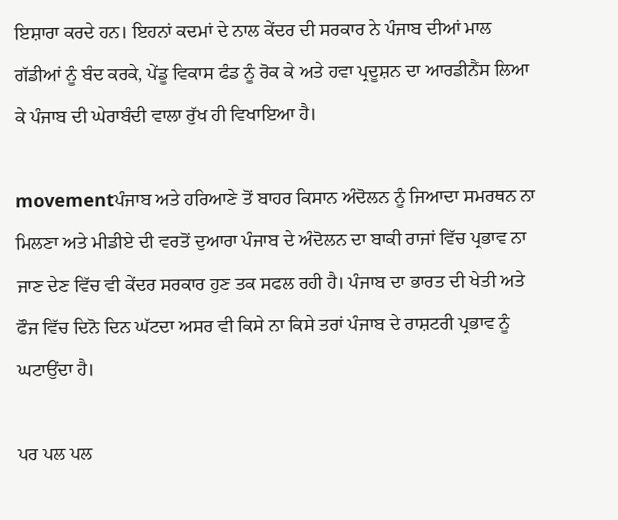ਇਸ਼ਾਰਾ ਕਰਦੇ ਹਨ। ਇਹਨਾਂ ਕਦਮਾਂ ਦੇ ਨਾਲ ਕੇਂਦਰ ਦੀ ਸਰਕਾਰ ਨੇ ਪੰਜਾਬ ਦੀਆਂ ਮਾਲ ਗੱਡੀਆਂ ਨੂੰ ਬੰਦ ਕਰਕੇ, ਪੇਂਡੂ ਵਿਕਾਸ ਫੰਡ ਨੂੰ ਰੋਕ ਕੇ ਅਤੇ ਹਵਾ ਪ੍ਰਦੂਸ਼ਨ ਦਾ ਆਰਡੀਨੈਂਸ ਲਿਆ ਕੇ ਪੰਜਾਬ ਦੀ ਘੇਰਾਬੰਦੀ ਵਾਲਾ ਰੁੱਖ ਹੀ ਵਿਖਾਇਆ ਹੈ।

movementਪੰਜਾਬ ਅਤੇ ਹਰਿਆਣੇ ਤੋਂ ਬਾਹਰ ਕਿਸਾਨ ਅੰਦੋਲਨ ਨੂੰ ਜਿਆਦਾ ਸਮਰਥਨ ਨਾ ਮਿਲਣਾ ਅਤੇ ਮੀਡੀਏ ਦੀ ਵਰਤੋਂ ਦੁਆਰਾ ਪੰਜਾਬ ਦੇ ਅੰਦੋਲਨ ਦਾ ਬਾਕੀ ਰਾਜਾਂ ਵਿੱਚ ਪ੍ਰਭਾਵ ਨਾ ਜਾਣ ਦੇਣ ਵਿੱਚ ਵੀ ਕੇਂਦਰ ਸਰਕਾਰ ਹੁਣ ਤਕ ਸਫਲ ਰਹੀ ਹੈ। ਪੰਜਾਬ ਦਾ ਭਾਰਤ ਦੀ ਖੇਤੀ ਅਤੇ ਫੌਜ ਵਿੱਚ ਦਿਨੋ ਦਿਨ ਘੱਟਦਾ ਅਸਰ ਵੀ ਕਿਸੇ ਨਾ ਕਿਸੇ ਤਰਾਂ ਪੰਜਾਬ ਦੇ ਰਾਸ਼ਟਰੀ ਪ੍ਰਭਾਵ ਨੂੰ ਘਟਾਉਂਦਾ ਹੈ।

ਪਰ ਪਲ ਪਲ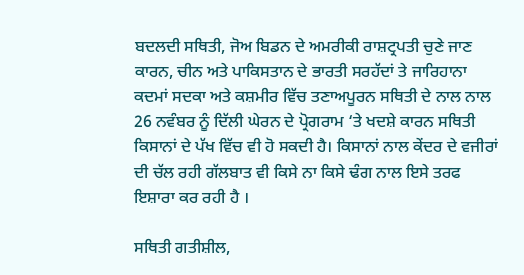ਬਦਲਦੀ ਸਥਿਤੀ, ਜੋਅ ਬਿਡਨ ਦੇ ਅਮਰੀਕੀ ਰਾਸ਼ਟ੍ਰਪਤੀ ਚੁਣੇ ਜਾਣ ਕਾਰਨ, ਚੀਨ ਅਤੇ ਪਾਕਿਸਤਾਨ ਦੇ ਭਾਰਤੀ ਸਰਹੱਦਾਂ ਤੇ ਜਾਰਿਹਾਨਾ ਕਦਮਾਂ ਸਦਕਾ ਅਤੇ ਕਸ਼ਮੀਰ ਵਿੱਚ ਤਣਾਅਪੂਰਨ ਸਥਿਤੀ ਦੇ ਨਾਲ ਨਾਲ 26 ਨਵੰਬਰ ਨੂੰ ਦਿੱਲੀ ਘੇਰਨ ਦੇ ਪ੍ਰੋਗਰਾਮ ‘ਤੇ ਖਦਸ਼ੇ ਕਾਰਨ ਸਥਿਤੀ ਕਿਸਾਨਾਂ ਦੇ ਪੱਖ ਵਿੱਚ ਵੀ ਹੋ ਸਕਦੀ ਹੈ। ਕਿਸਾਨਾਂ ਨਾਲ ਕੇਂਦਰ ਦੇ ਵਜੀਰਾਂ ਦੀ ਚੱਲ ਰਹੀ ਗੱਲਬਾਤ ਵੀ ਕਿਸੇ ਨਾ ਕਿਸੇ ਢੰਗ ਨਾਲ ਇਸੇ ਤਰਫ ਇਸ਼ਾਰਾ ਕਰ ਰਹੀ ਹੈ ।

ਸਥਿਤੀ ਗਤੀਸ਼ੀਲ,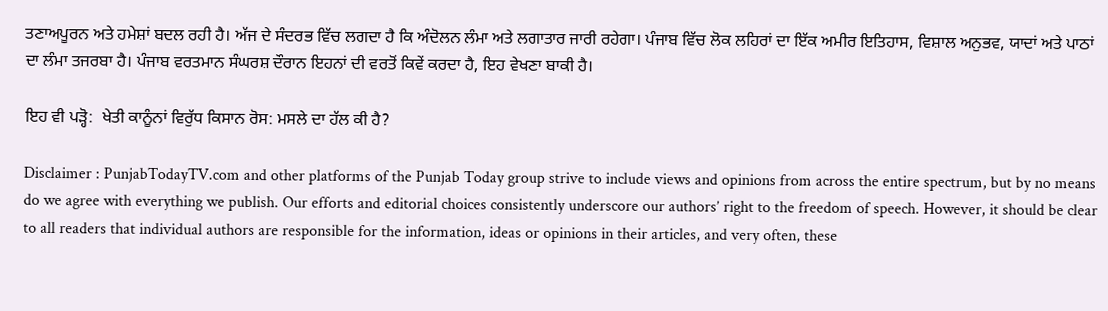ਤਣਾਅਪੂਰਨ ਅਤੇ ਹਮੇਸ਼ਾਂ ਬਦਲ ਰਹੀ ਹੈ। ਅੱਜ ਦੇ ਸੰਦਰਭ ਵਿੱਚ ਲਗਦਾ ਹੈ ਕਿ ਅੰਦੋਲਨ ਲੰਮਾ ਅਤੇ ਲਗਾਤਾਰ ਜਾਰੀ ਰਹੇਗਾ। ਪੰਜਾਬ ਵਿੱਚ ਲੋਕ ਲਹਿਰਾਂ ਦਾ ਇੱਕ ਅਮੀਰ ਇਤਿਹਾਸ, ਵਿਸ਼ਾਲ ਅਨੁਭਵ, ਯਾਦਾਂ ਅਤੇ ਪਾਠਾਂ ਦਾ ਲੰਮਾ ਤਜਰਬਾ ਹੈ। ਪੰਜਾਬ ਵਰਤਮਾਨ ਸੰਘਰਸ਼ ਦੌਰਾਨ ਇਹਨਾਂ ਦੀ ਵਰਤੋਂ ਕਿਵੇਂ ਕਰਦਾ ਹੈ, ਇਹ ਵੇਖਣਾ ਬਾਕੀ ਹੈ।

ਇਹ ਵੀ ਪੜ੍ਹੋ:  ਖੇਤੀ ਕਾਨੂੰਨਾਂ ਵਿਰੁੱਧ ਕਿਸਾਨ ਰੋਸ: ਮਸਲੇ ਦਾ ਹੱਲ ਕੀ ਹੈ?

Disclaimer : PunjabTodayTV.com and other platforms of the Punjab Today group strive to include views and opinions from across the entire spectrum, but by no means do we agree with everything we publish. Our efforts and editorial choices consistently underscore our authors’ right to the freedom of speech. However, it should be clear to all readers that individual authors are responsible for the information, ideas or opinions in their articles, and very often, these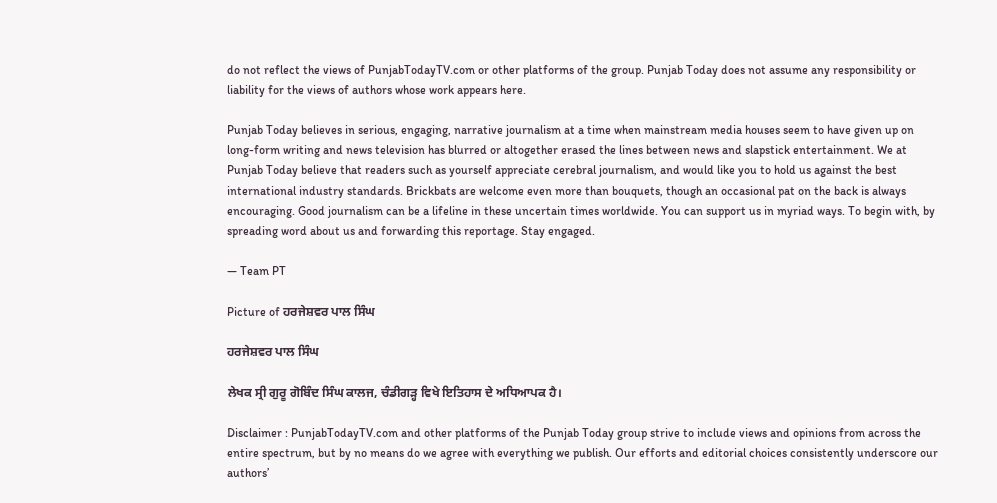do not reflect the views of PunjabTodayTV.com or other platforms of the group. Punjab Today does not assume any responsibility or liability for the views of authors whose work appears here.

Punjab Today believes in serious, engaging, narrative journalism at a time when mainstream media houses seem to have given up on long-form writing and news television has blurred or altogether erased the lines between news and slapstick entertainment. We at Punjab Today believe that readers such as yourself appreciate cerebral journalism, and would like you to hold us against the best international industry standards. Brickbats are welcome even more than bouquets, though an occasional pat on the back is always encouraging. Good journalism can be a lifeline in these uncertain times worldwide. You can support us in myriad ways. To begin with, by spreading word about us and forwarding this reportage. Stay engaged.

— Team PT

Picture of ਹਰਜੇਸ਼ਵਰ ਪਾਲ ਸਿੰਘ

ਹਰਜੇਸ਼ਵਰ ਪਾਲ ਸਿੰਘ

ਲੇਖਕ ਸ੍ਰੀ ਗੁਰੂ ਗੋਬਿੰਦ ਸਿੰਘ ਕਾਲਜ, ਚੰਡੀਗੜ੍ਹ ਵਿਖੇ ਇਤਿਹਾਸ ਦੇ ਅਧਿਆਪਕ ਹੈ।

Disclaimer : PunjabTodayTV.com and other platforms of the Punjab Today group strive to include views and opinions from across the entire spectrum, but by no means do we agree with everything we publish. Our efforts and editorial choices consistently underscore our authors’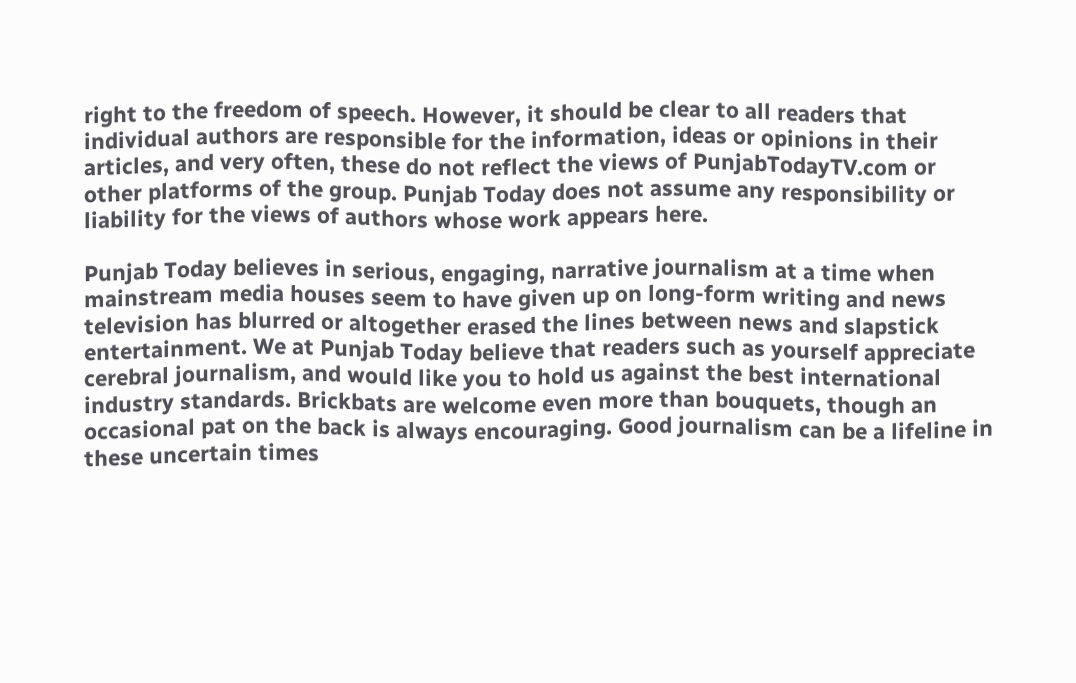right to the freedom of speech. However, it should be clear to all readers that individual authors are responsible for the information, ideas or opinions in their articles, and very often, these do not reflect the views of PunjabTodayTV.com or other platforms of the group. Punjab Today does not assume any responsibility or liability for the views of authors whose work appears here.

Punjab Today believes in serious, engaging, narrative journalism at a time when mainstream media houses seem to have given up on long-form writing and news television has blurred or altogether erased the lines between news and slapstick entertainment. We at Punjab Today believe that readers such as yourself appreciate cerebral journalism, and would like you to hold us against the best international industry standards. Brickbats are welcome even more than bouquets, though an occasional pat on the back is always encouraging. Good journalism can be a lifeline in these uncertain times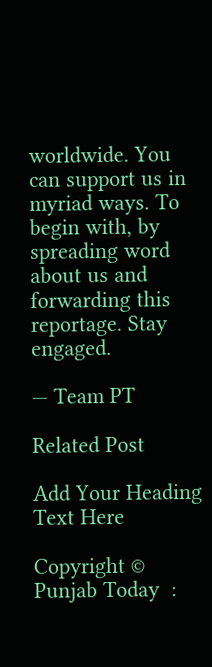worldwide. You can support us in myriad ways. To begin with, by spreading word about us and forwarding this reportage. Stay engaged.

— Team PT

Related Post

Add Your Heading Text Here

Copyright © Punjab Today  :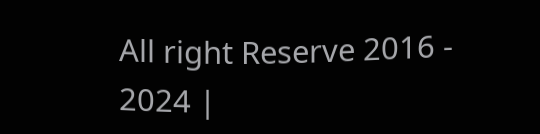All right Reserve 2016 - 2024 |